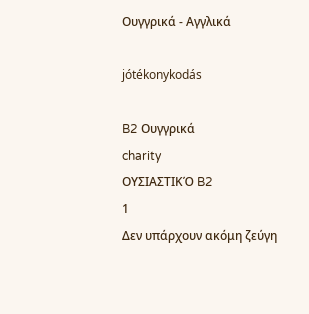Ουγγρικά - Αγγλικά

jótékonykodás

B2 Ουγγρικά
charity
ΟΥΣΙΑΣΤΙΚΌ B2
1
Δεν υπάρχουν ακόμη ζεύγη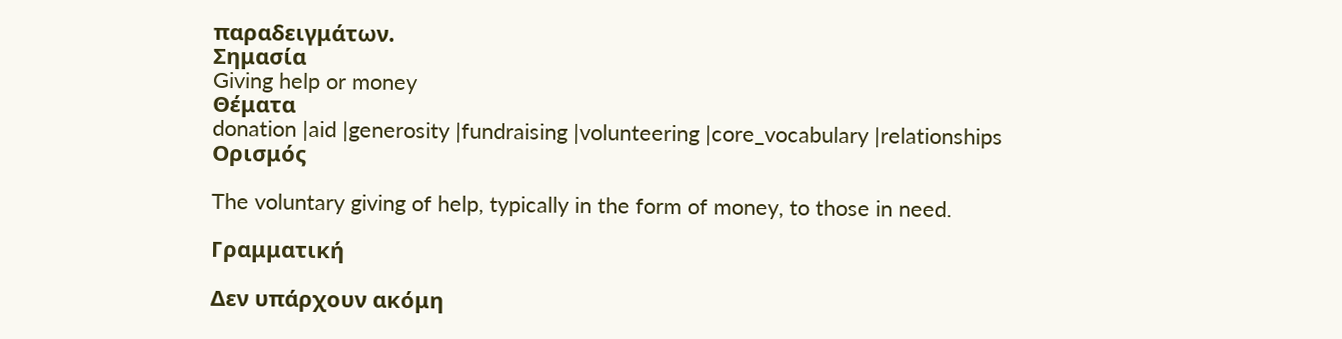παραδειγμάτων.
Σημασία
Giving help or money
Θέματα
donation |aid |generosity |fundraising |volunteering |core_vocabulary |relationships
Ορισμός

The voluntary giving of help, typically in the form of money, to those in need.

Γραμματική

Δεν υπάρχουν ακόμη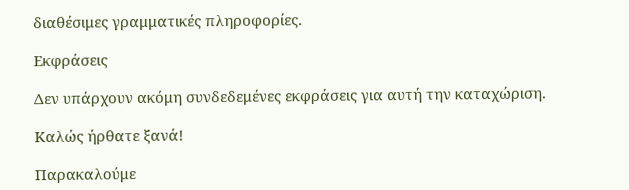διαθέσιμες γραμματικές πληροφορίες.

Εκφράσεις

Δεν υπάρχουν ακόμη συνδεδεμένες εκφράσεις για αυτή την καταχώριση.

Καλώς ήρθατε ξανά!

Παρακαλούμε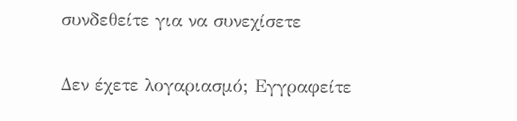συνδεθείτε για να συνεχίσετε

Δεν έχετε λογαριασμό; Εγγραφείτε